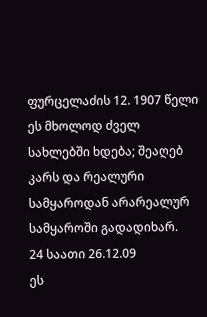ფურცელაძის 12. 1907 წელი
ეს მხოლოდ ძველ სახლებში ხდება; შეაღებ კარს და რეალური სამყაროდან არარეალურ სამყაროში გადადიხარ.
24 საათი 26.12.09
ეს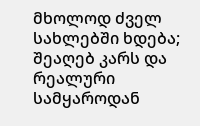მხოლოდ ძველ სახლებში ხდება; შეაღებ კარს და რეალური სამყაროდან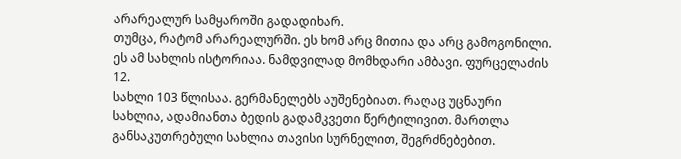არარეალურ სამყაროში გადადიხარ.
თუმცა, რატომ არარეალურში. ეს ხომ არც მითია და არც გამოგონილი. ეს ამ სახლის ისტორიაა. ნამდვილად მომხდარი ამბავი. ფურცელაძის 12.
სახლი 103 წლისაა. გერმანელებს აუშენებიათ. რაღაც უცნაური სახლია, ადამიანთა ბედის გადამკვეთი წერტილივით. მართლა განსაკუთრებული სახლია თავისი სურნელით, შეგრძნებებით.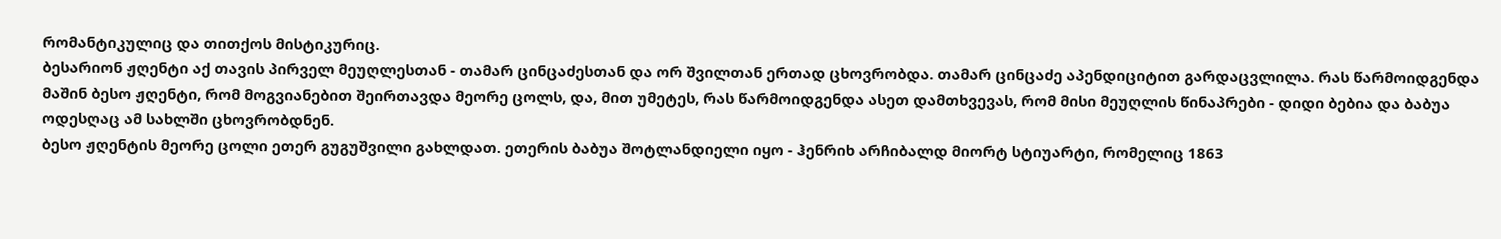რომანტიკულიც და თითქოს მისტიკურიც.
ბესარიონ ჟღენტი აქ თავის პირველ მეუღლესთან - თამარ ცინცაძესთან და ორ შვილთან ერთად ცხოვრობდა. თამარ ცინცაძე აპენდიციტით გარდაცვლილა. რას წარმოიდგენდა მაშინ ბესო ჟღენტი, რომ მოგვიანებით შეირთავდა მეორე ცოლს, და, მით უმეტეს, რას წარმოიდგენდა ასეთ დამთხვევას, რომ მისი მეუღლის წინაპრები - დიდი ბებია და ბაბუა ოდესღაც ამ სახლში ცხოვრობდნენ.
ბესო ჟღენტის მეორე ცოლი ეთერ გუგუშვილი გახლდათ. ეთერის ბაბუა შოტლანდიელი იყო - ჰენრიხ არჩიბალდ მიორტ სტიუარტი, რომელიც 1863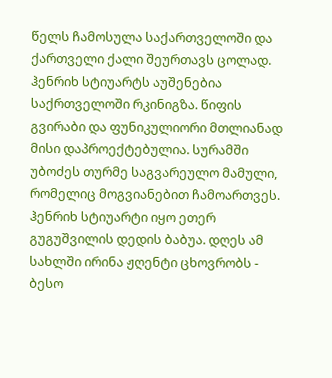წელს ჩამოსულა საქართველოში და ქართველი ქალი შეურთავს ცოლად. ჰენრიხ სტიუარტს აუშენებია საქრთველოში რკინიგზა. წიფის გვირაბი და ფუნიკულიორი მთლიანად მისი დაპროექტებულია. სურამში უბოძეს თურმე საგვარეულო მამული, რომელიც მოგვიანებით ჩამოართვეს. ჰენრიხ სტიუარტი იყო ეთერ გუგუშვილის დედის ბაბუა. დღეს ამ სახლში ირინა ჟღენტი ცხოვრობს - ბესო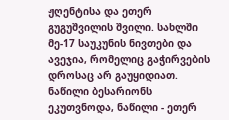ჟღენტისა და ეთერ გუგუშვილის შვილი. სახლში მე-17 საუკუნის ნივთები და ავეჯია, რომელიც გაჭირვების დროსაც არ გაუყიდიათ. ნაწილი ბესარიონს ეკუთვნოდა, ნაწილი - ეთერ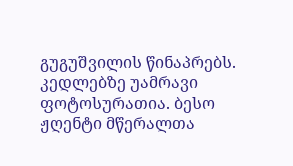გუგუშვილის წინაპრებს. კედლებზე უამრავი ფოტოსურათია. ბესო ჟღენტი მწერალთა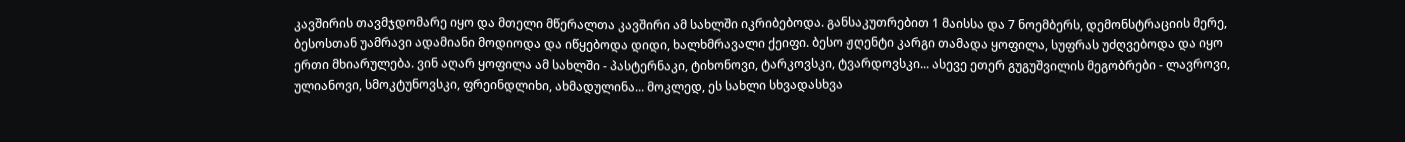კავშირის თავმჯდომარე იყო და მთელი მწერალთა კავშირი ამ სახლში იკრიბებოდა. განსაკუთრებით 1 მაისსა და 7 ნოემბერს, დემონსტრაციის მერე, ბესოსთან უამრავი ადამიანი მოდიოდა და იწყებოდა დიდი, ხალხმრავალი ქეიფი. ბესო ჟღენტი კარგი თამადა ყოფილა, სუფრას უძღვებოდა და იყო ერთი მხიარულება. ვინ აღარ ყოფილა ამ სახლში - პასტერნაკი, ტიხონოვი, ტარკოვსკი, ტვარდოვსკი... ასევე ეთერ გუგუშვილის მეგობრები - ლავროვი, ულიანოვი, სმოკტუნოვსკი, ფრეინდლიხი, ახმადულინა... მოკლედ, ეს სახლი სხვადასხვა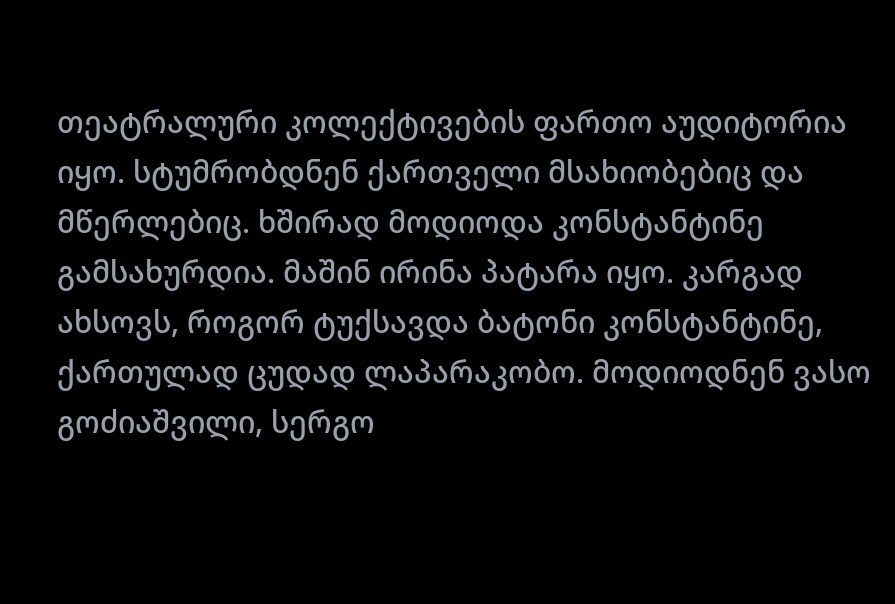თეატრალური კოლექტივების ფართო აუდიტორია იყო. სტუმრობდნენ ქართველი მსახიობებიც და მწერლებიც. ხშირად მოდიოდა კონსტანტინე გამსახურდია. მაშინ ირინა პატარა იყო. კარგად ახსოვს, როგორ ტუქსავდა ბატონი კონსტანტინე, ქართულად ცუდად ლაპარაკობო. მოდიოდნენ ვასო გოძიაშვილი, სერგო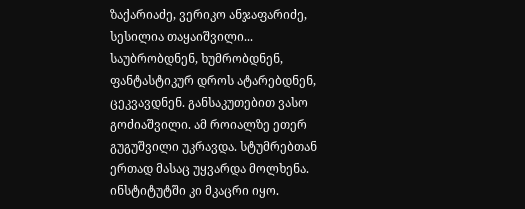ზაქარიაძე, ვერიკო ანჯაფარიძე, სესილია თაყაიშვილი... საუბრობდნენ, ხუმრობდნენ, ფანტასტიკურ დროს ატარებდნენ, ცეკვავდნენ. განსაკუთებით ვასო გოძიაშვილი. ამ როიალზე ეთერ გუგუშვილი უკრავდა. სტუმრებთან ერთად მასაც უყვარდა მოლხენა. ინსტიტუტში კი მკაცრი იყო.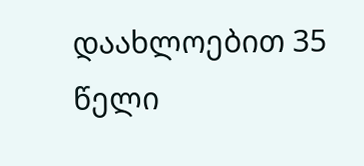დაახლოებით 35 წელი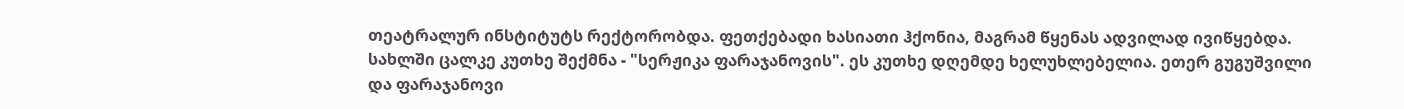თეატრალურ ინსტიტუტს რექტორობდა. ფეთქებადი ხასიათი ჰქონია, მაგრამ წყენას ადვილად ივიწყებდა. სახლში ცალკე კუთხე შექმნა - "სერჟიკა ფარაჯანოვის". ეს კუთხე დღემდე ხელუხლებელია. ეთერ გუგუშვილი და ფარაჯანოვი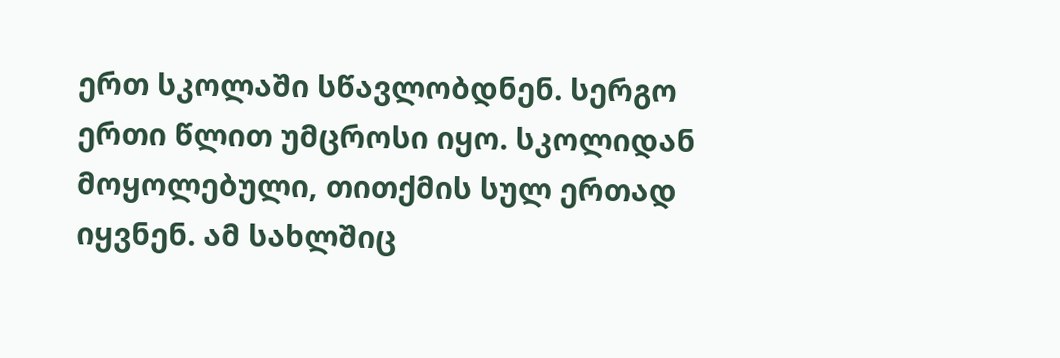ერთ სკოლაში სწავლობდნენ. სერგო ერთი წლით უმცროსი იყო. სკოლიდან მოყოლებული, თითქმის სულ ერთად იყვნენ. ამ სახლშიც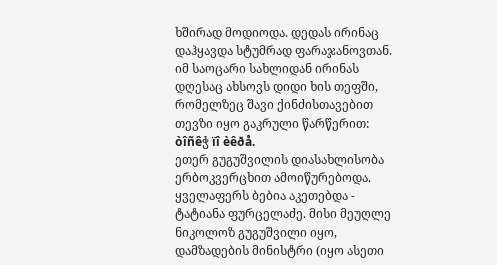ხშირად მოდიოდა. დედას ირინაც დაჰყავდა სტუმრად ფარაჯანოვთან. იმ საოცარი სახლიდან ირინას დღესაც ახსოვს დიდი ხის თეფში, რომელზეც შავი ქინძისთავებით თევზი იყო გაკრული წარწერით: òîñêჭ ïî èêðå.
ეთერ გუგუშვილის დიასახლისობა ერბოკვერცხით ამოიწურებოდა. ყველაფერს ბებია აკეთებდა - ტატიანა ფურცელაძე. მისი მეუღლე ნიკოლოზ გუგუშვილი იყო, დამზადების მინისტრი (იყო ასეთი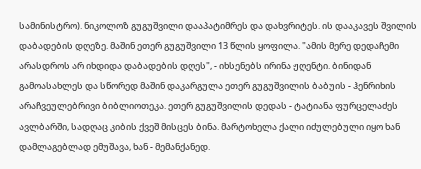სამინისტრო). ნიკოლოზ გუგუშვილი დააპატიმრეს და დახვრიტეს. ის დააკავეს შვილის დაბადების დღეზე. მაშინ ეთერ გუგუშვილი 13 წლის ყოფილა. "ამის მერე დედაჩემი არასდროს არ იხდიდა დაბადების დღეს", - იხსენებს ირინა ჟღენტი. ბინიდან გამოასახლეს და სწორედ მაშინ დაკარგულა ეთერ გუგუშვილის ბაბუის - ჰენრიხის არაჩვეულებრივი ბიბლიოთეკა. ეთერ გუგუშვილის დედას - ტატიანა ფურცელაძეს ავლბარში, სადღაც კიბის ქვეშ მისცეს ბინა. მარტოხელა ქალი იძულებული იყო ხან დამლაგებლად ემუშავა, ხან - მემანქანედ.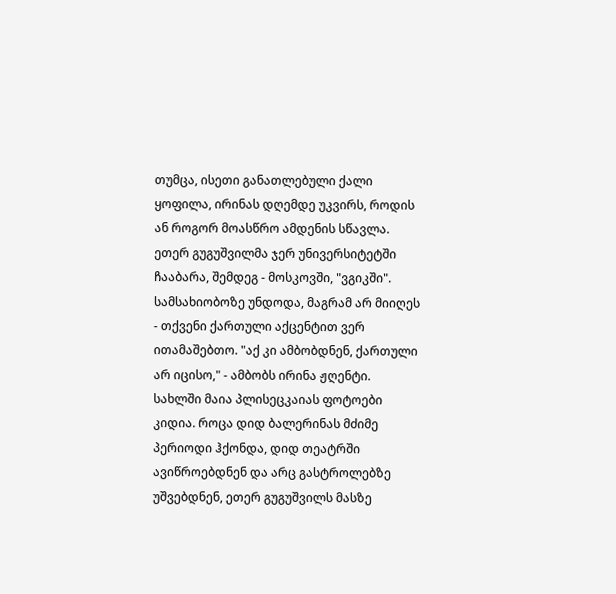თუმცა, ისეთი განათლებული ქალი ყოფილა, ირინას დღემდე უკვირს, როდის ან როგორ მოასწრო ამდენის სწავლა. ეთერ გუგუშვილმა ჯერ უნივერსიტეტში ჩააბარა, შემდეგ - მოსკოვში, "ვგიკში". სამსახიობოზე უნდოდა, მაგრამ არ მიიღეს - თქვენი ქართული აქცენტით ვერ ითამაშებთო. "აქ კი ამბობდნენ, ქართული არ იცისო," - ამბობს ირინა ჟღენტი.
სახლში მაია პლისეცკაიას ფოტოები კიდია. როცა დიდ ბალერინას მძიმე პერიოდი ჰქონდა, დიდ თეატრში ავიწროებდნენ და არც გასტროლებზე უშვებდნენ, ეთერ გუგუშვილს მასზე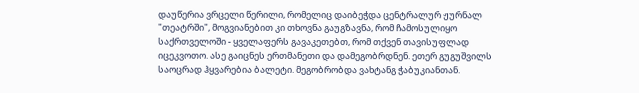დაუწერია ვრცელი წერილი, რომელიც დაიბეჭდა ცენტრალურ ჟურნალ "თეატრში", მოგვიანებით კი თხოვნა გაუგზავნა, რომ ჩამოსულიყო საქრთველოში - ყველაფერს გავაკეთებთ, რომ თქვენ თავისუფლად იცეკვოთო. ასე გაიცნეს ერთმანეთი და დამეგობრდნენ. ეთერ გუგუშვილს საოცრად ჰყვარებია ბალეტი. მეგობრობდა ვახტანგ ჭაბუკიანთან.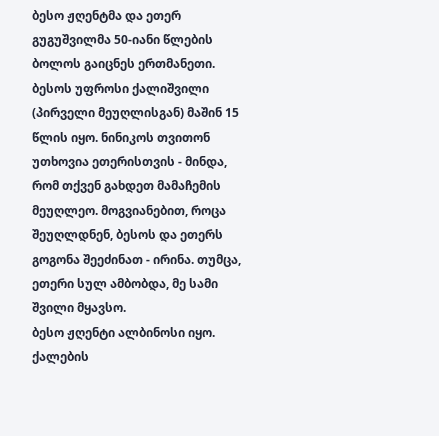ბესო ჟღენტმა და ეთერ გუგუშვილმა 50-იანი წლების ბოლოს გაიცნეს ერთმანეთი. ბესოს უფროსი ქალიშვილი (პირველი მეუღლისგან) მაშინ 15 წლის იყო. ნინიკოს თვითონ უთხოვია ეთერისთვის - მინდა, რომ თქვენ გახდეთ მამაჩემის მეუღლეო. მოგვიანებით, როცა შეუღლდნენ, ბესოს და ეთერს გოგონა შეეძინათ - ირინა. თუმცა, ეთერი სულ ამბობდა, მე სამი შვილი მყავსო.
ბესო ჟღენტი ალბინოსი იყო. ქალების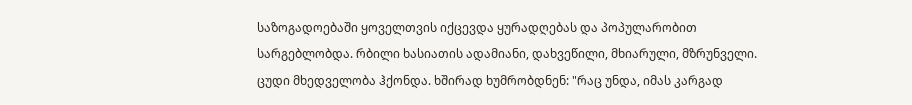საზოგადოებაში ყოველთვის იქცევდა ყურადღებას და პოპულარობით სარგებლობდა. რბილი ხასიათის ადამიანი, დახვეწილი, მხიარული, მზრუნველი. ცუდი მხედველობა ჰქონდა. ხშირად ხუმრობდნენ: "რაც უნდა, იმას კარგად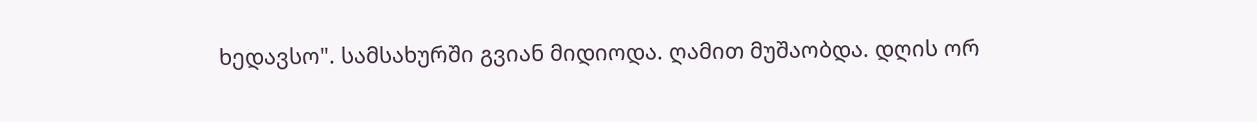ხედავსო". სამსახურში გვიან მიდიოდა. ღამით მუშაობდა. დღის ორ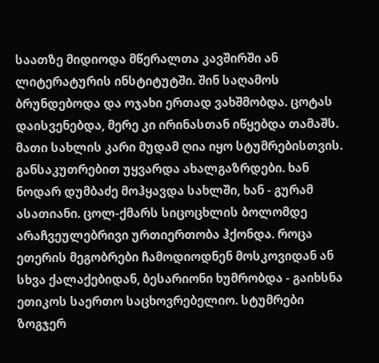საათზე მიდიოდა მწერალთა კავშირში ან ლიტერატურის ინსტიტუტში. შინ საღამოს ბრუნდებოდა და ოჯახი ერთად ვახშმობდა. ცოტას დაისვენებდა, მერე კი ირინასთან იწყებდა თამაშს. მათი სახლის კარი მუდამ ღია იყო სტუმრებისთვის. განსაკუთრებით უყვარდა ახალგაზრდები. ხან ნოდარ დუმბაძე მოჰყავდა სახლში, ხან - გურამ ასათიანი. ცოლ-ქმარს სიცოცხლის ბოლომდე არაჩვეულებრივი ურთიერთობა ჰქონდა. როცა ეთერის მეგობრები ჩამოდიოდნენ მოსკოვიდან ან სხვა ქალაქებიდან, ბესარიონი ხუმრობდა - გაიხსნა ეთიკოს საერთო საცხოვრებელიო. სტუმრები ზოგჯერ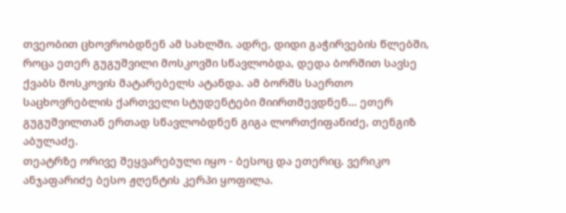თვეობით ცხოვრობდნენ ამ სახლში. ადრე, დიდი გაჭირვების წლებში, როცა ეთერ გუგუშვილი მოსკოვში სწავლობდა, დედა ბორშით სავსე ქვაბს მოსკოვის მატარებელს ატანდა. ამ ბორშს საერთო საცხოვრებლის ქართველი სტუდენტები მიირთმევდნენ... ეთერ გუგუშვილთან ერთად სწავლობდნენ გიგა ლორთქიფანიძე, თენგიზ აბულაძე.
თეატრზე ორივე შეყვარებული იყო - ბესოც და ეთერიც. ვერიკო ანჯაფარიძე ბესო ჟღენტის კერპი ყოფილა.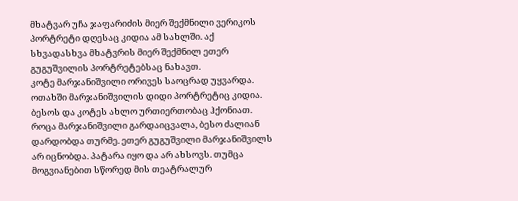მხატვარ უჩა ჯაფარიძის მიერ შექმნილი ვერიკოს პორტრეტი დღესაც კიდია ამ სახლში. აქ სხვადასხვა მხატვრის მიერ შექმნილ ეთერ გუგუშვილის პორტრეტებსაც ნახავთ.
კოტე მარჯანიშვილი ორივეს საოცრად უყვარდა. ოთახში მარჯანიშვილის დიდი პორტრეტიც კიდია. ბესოს და კოტეს ახლო ურთიერთობაც ჰქონიათ. როცა მარჯანიშვილი გარდაიცვალა, ბესო ძალიან დარდობდა თურმე. ეთერ გუგუშვილი მარჯანიშვილს არ იცნობდა. პატარა იყო და არ ახსოვს. თუმცა მოგვიანებით სწორედ მის თეატრალურ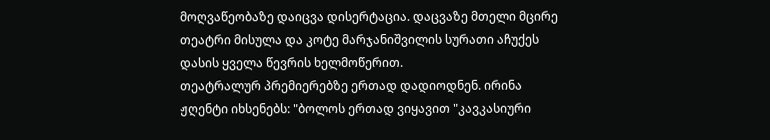მოღვაწეობაზე დაიცვა დისერტაცია. დაცვაზე მთელი მცირე თეატრი მისულა და კოტე მარჯანიშვილის სურათი აჩუქეს დასის ყველა წევრის ხელმოწერით.
თეატრალურ პრემიერებზე ერთად დადიოდნენ. ირინა ჟღენტი იხსენებს: "ბოლოს ერთად ვიყავით "კავკასიური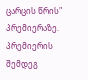ცარცის წრის" პრემიერაზე. პრემიერის შემდეგ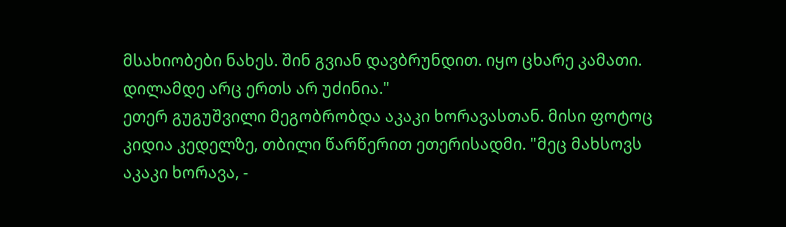მსახიობები ნახეს. შინ გვიან დავბრუნდით. იყო ცხარე კამათი. დილამდე არც ერთს არ უძინია."
ეთერ გუგუშვილი მეგობრობდა აკაკი ხორავასთან. მისი ფოტოც კიდია კედელზე, თბილი წარწერით ეთერისადმი. "მეც მახსოვს აკაკი ხორავა, -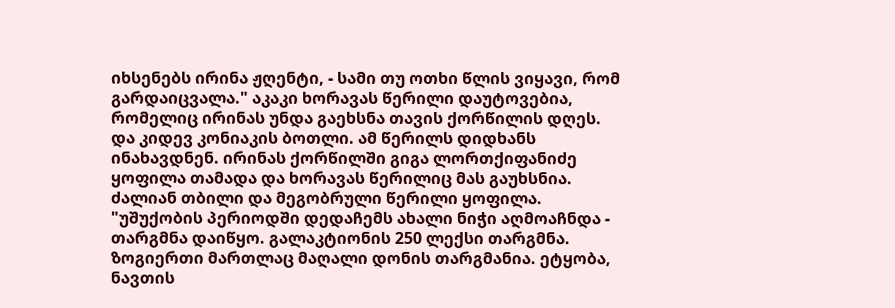იხსენებს ირინა ჟღენტი, - სამი თუ ოთხი წლის ვიყავი, რომ გარდაიცვალა." აკაკი ხორავას წერილი დაუტოვებია, რომელიც ირინას უნდა გაეხსნა თავის ქორწილის დღეს. და კიდევ კონიაკის ბოთლი. ამ წერილს დიდხანს ინახავდნენ. ირინას ქორწილში გიგა ლორთქიფანიძე ყოფილა თამადა და ხორავას წერილიც მას გაუხსნია. ძალიან თბილი და მეგობრული წერილი ყოფილა.
"უშუქობის პერიოდში დედაჩემს ახალი ნიჭი აღმოაჩნდა - თარგმნა დაიწყო. გალაკტიონის 250 ლექსი თარგმნა. ზოგიერთი მართლაც მაღალი დონის თარგმანია. ეტყობა, ნავთის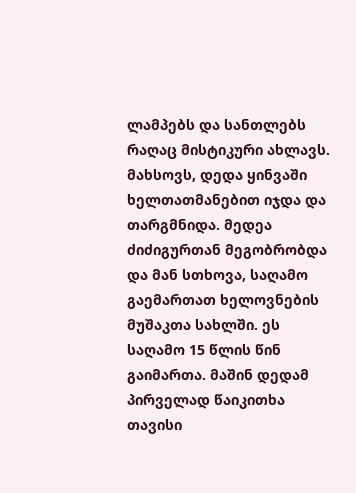ლამპებს და სანთლებს რაღაც მისტიკური ახლავს. მახსოვს, დედა ყინვაში ხელთათმანებით იჯდა და თარგმნიდა. მედეა ძიძიგურთან მეგობრობდა და მან სთხოვა, საღამო გაემართათ ხელოვნების მუშაკთა სახლში. ეს საღამო 15 წლის წინ გაიმართა. მაშინ დედამ პირველად წაიკითხა თავისი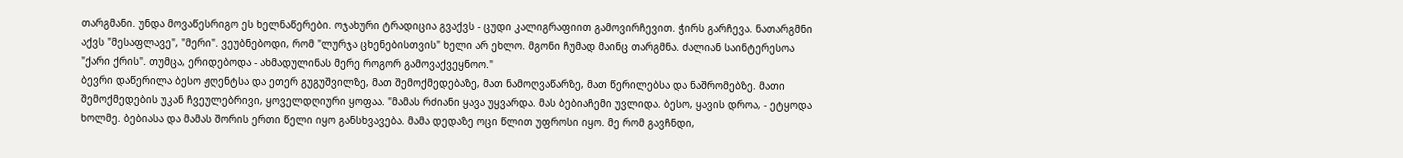თარგმანი. უნდა მოვაწესრიგო ეს ხელნაწერები. ოჯახური ტრადიცია გვაქვს - ცუდი კალიგრაფიით გამოვირჩევით. ჭირს გარჩევა. ნათარგმნი აქვს "მესაფლავე", "მერი". ვეუბნებოდი, რომ "ლურჯა ცხენებისთვის" ხელი არ ეხლო. მგონი ჩუმად მაინც თარგმნა. ძალიან საინტერესოა "ქარი ქრის". თუმცა, ერიდებოდა - ახმადულინას მერე როგორ გამოვაქვეყნოო."
ბევრი დაწერილა ბესო ჟღენტსა და ეთერ გუგუშვილზე, მათ შემოქმედებაზე, მათ ნამოღვაწარზე, მათ წერილებსა და ნაშრომებზე. მათი შემოქმედების უკან ჩვეულებრივი, ყოველდღიური ყოფაა. "მამას რძიანი ყავა უყვარდა. მას ბებიაჩემი უვლიდა. ბესო, ყავის დროა, - ეტყოდა ხოლმე. ბებიასა და მამას შორის ერთი წელი იყო განსხვავება. მამა დედაზე ოცი წლით უფროსი იყო. მე რომ გავჩნდი,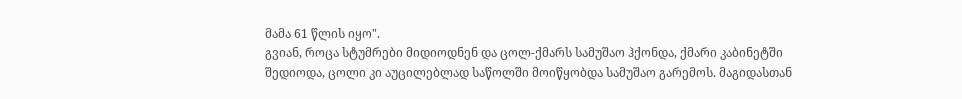მამა 61 წლის იყო".
გვიან, როცა სტუმრები მიდიოდნენ და ცოლ-ქმარს სამუშაო ჰქონდა, ქმარი კაბინეტში შედიოდა, ცოლი კი აუცილებლად საწოლში მოიწყობდა სამუშაო გარემოს. მაგიდასთან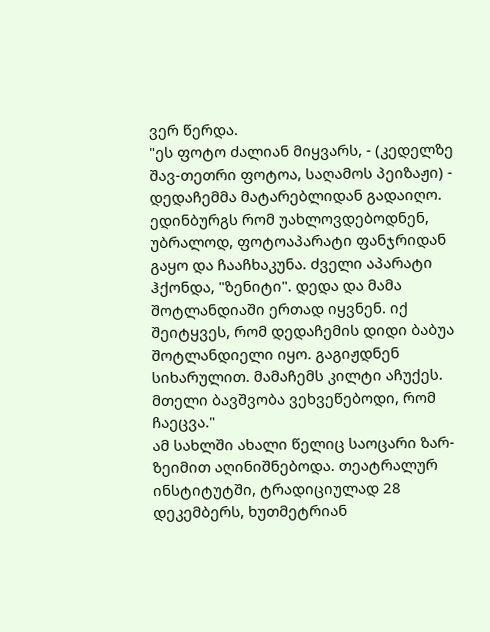ვერ წერდა.
"ეს ფოტო ძალიან მიყვარს, - (კედელზე შავ-თეთრი ფოტოა, საღამოს პეიზაჟი) - დედაჩემმა მატარებლიდან გადაიღო. ედინბურგს რომ უახლოვდებოდნენ, უბრალოდ, ფოტოაპარატი ფანჯრიდან გაყო და ჩააჩხაკუნა. ძველი აპარატი ჰქონდა, "ზენიტი". დედა და მამა შოტლანდიაში ერთად იყვნენ. იქ შეიტყვეს, რომ დედაჩემის დიდი ბაბუა შოტლანდიელი იყო. გაგიჟდნენ სიხარულით. მამაჩემს კილტი აჩუქეს. მთელი ბავშვობა ვეხვეწებოდი, რომ ჩაეცვა."
ამ სახლში ახალი წელიც საოცარი ზარ-ზეიმით აღინიშნებოდა. თეატრალურ ინსტიტუტში, ტრადიციულად 28 დეკემბერს, ხუთმეტრიან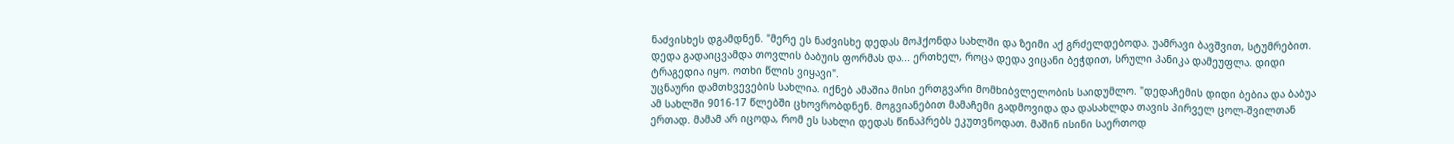ნაძვისხეს დგამდნენ. "მერე ეს ნაძვისხე დედას მოჰქონდა სახლში და ზეიმი აქ გრძელდებოდა. უამრავი ბავშვით, სტუმრებით. დედა გადაიცვამდა თოვლის ბაბუის ფორმას და... ერთხელ, როცა დედა ვიცანი ბეჭდით, სრული პანიკა დამეუფლა. დიდი ტრაგედია იყო. ოთხი წლის ვიყავი".
უცნაური დამთხვევების სახლია. იქნებ ამაშია მისი ერთგვარი მომხიბვლელობის საიდუმლო. "დედაჩემის დიდი ბებია და ბაბუა ამ სახლში 9016-17 წლებში ცხოვრობდნენ. მოგვიანებით მამაჩემი გადმოვიდა და დასახლდა თავის პირველ ცოლ-შვილთან ერთად. მამამ არ იცოდა, რომ ეს სახლი დედას წინაპრებს ეკუთვნოდათ. მაშინ ისინი საერთოდ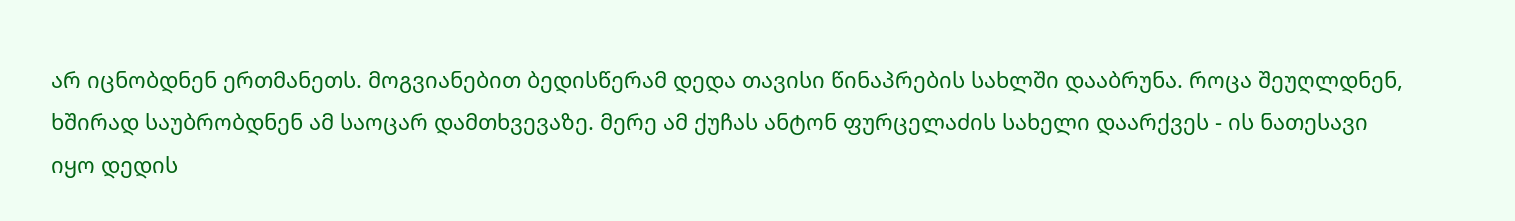არ იცნობდნენ ერთმანეთს. მოგვიანებით ბედისწერამ დედა თავისი წინაპრების სახლში დააბრუნა. როცა შეუღლდნენ, ხშირად საუბრობდნენ ამ საოცარ დამთხვევაზე. მერე ამ ქუჩას ანტონ ფურცელაძის სახელი დაარქვეს - ის ნათესავი იყო დედის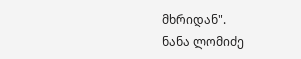მხრიდან".
ნანა ლომიძე